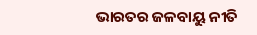ଭାରତର ଜଳବାୟୁ ନୀତି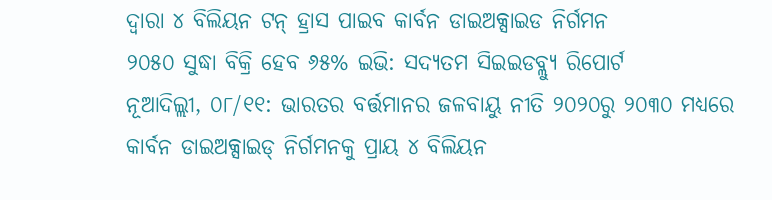ଦ୍ୱାରା ୪ ବିଲିୟନ ଟନ୍ ହ୍ରାସ ପାଇବ କାର୍ବନ ଡାଇଅକ୍ସାଇଡ ନିର୍ଗମନ
୨୦୫୦ ସୁଦ୍ଧା ବିକ୍ରି ହେବ ୬୫% ଇଭି: ସଦ୍ୟତମ ସିଇଇଡବ୍ଲ୍ୟୁ ରିପୋର୍ଟ
ନୂଆଦିଲ୍ଲୀ, ୦୮/୧୧: ଭାରତର ବର୍ତ୍ତମାନର ଜଳବାୟୁ ନୀତି ୨୦୨୦ରୁ ୨୦୩୦ ମଧ୍ୟରେ କାର୍ବନ ଡାଇଅକ୍ସାଇଡ୍ ନିର୍ଗମନକୁ ପ୍ରାୟ ୪ ବିଲିୟନ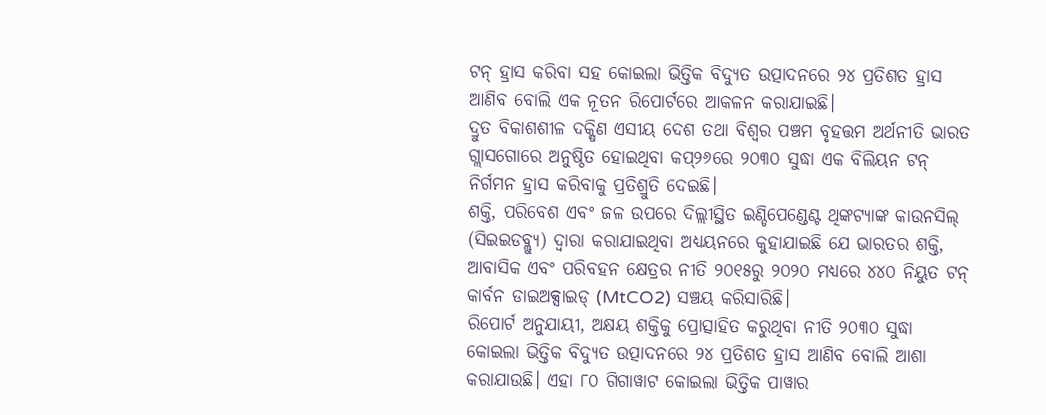ଟନ୍ ହ୍ରାସ କରିବା ସହ କୋଇଲା ଭିତ୍ତିକ ବିଦ୍ୟୁତ ଉତ୍ପାଦନରେ ୨୪ ପ୍ରତିଶତ ହ୍ରାସ ଆଣିବ ବୋଲି ଏକ ନୂତନ ରିପୋର୍ଟରେ ଆକଳନ କରାଯାଇଛି।
ଦ୍ରୁତ ବିକାଶଶୀଳ ଦକ୍ଷିଣ ଏସୀୟ ଦେଶ ତଥା ବିଶ୍ୱର ପଞ୍ଚମ ବୃହତ୍ତମ ଅର୍ଥନୀତି ଭାରତ ଗ୍ଲାସଗୋରେ ଅନୁଷ୍ଠିତ ହୋଇଥିବା କପ୍୨୬ରେ ୨୦୩୦ ସୁଦ୍ଧା ଏକ ବିଲିୟନ ଟନ୍ ନିର୍ଗମନ ହ୍ରାସ କରିବାକୁ ପ୍ରତିଶ୍ରୁତି ଦେଇଛି।
ଶକ୍ତି, ପରିବେଶ ଏବଂ ଜଳ ଉପରେ ଦିଲ୍ଲୀସ୍ଥିତ ଇଣ୍ଡିପେଣ୍ଡେଣ୍ଟ ଥିଙ୍କଟ୍ୟାଙ୍କ କାଉନସିଲ୍ (ସିଇଇଡବ୍ଲ୍ୟୁ) ଦ୍ୱାରା କରାଯାଇଥିବା ଅଧ୍ୟୟନରେ କୁହାଯାଇଛି ଯେ ଭାରତର ଶକ୍ତି, ଆବାସିକ ଏବଂ ପରିବହନ କ୍ଷେତ୍ରର ନୀତି ୨୦୧୫ରୁ ୨୦୨୦ ମଧ୍ୟରେ ୪୪୦ ନିୟୁତ ଟନ୍ କାର୍ବନ ଡାଇଅକ୍ସାଇଡ୍ (MtCO2) ସଞ୍ଚୟ କରିସାରିଛି।
ରିପୋର୍ଟ ଅନୁଯାୟୀ, ଅକ୍ଷୟ ଶକ୍ତିକୁ ପ୍ରୋତ୍ସାହିତ କରୁଥିବା ନୀତି ୨୦୩୦ ସୁଦ୍ଧା କୋଇଲା ଭିତ୍ତିକ ବିଦ୍ୟୁତ ଉତ୍ପାଦନରେ ୨୪ ପ୍ରତିଶତ ହ୍ରାସ ଆଣିବ ବୋଲି ଆଶା କରାଯାଉଛି। ଏହା ୮୦ ଗିଗାୱାଟ କୋଇଲା ଭିତ୍ତିକ ପାୱାର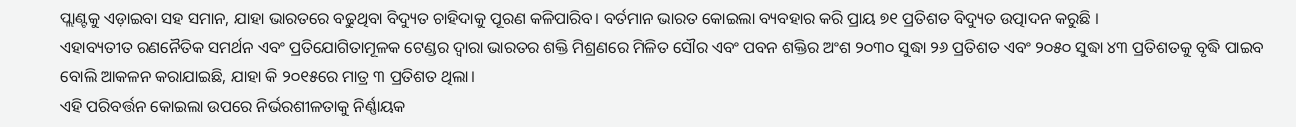ପ୍ଲାଣ୍ଟକୁ ଏଡ଼ାଇବା ସହ ସମାନ, ଯାହା ଭାରତରେ ବଢୁଥିବା ବିଦ୍ୟୁତ ଚାହିଦାକୁ ପୂରଣ କଳିପାରିବ। ବର୍ତମାନ ଭାରତ କୋଇଲା ବ୍ୟବହାର କରି ପ୍ରାୟ ୭୧ ପ୍ରତିଶତ ବିଦ୍ୟୁତ ଉତ୍ପାଦନ କରୁଛି ।
ଏହାବ୍ୟତୀତ ରଣନୈତିକ ସମର୍ଥନ ଏବଂ ପ୍ରତିଯୋଗିତାମୂଳକ ଟେଣ୍ଡର ଦ୍ୱାରା ଭାରତର ଶକ୍ତି ମିଶ୍ରଣରେ ମିଳିତ ସୌର ଏବଂ ପବନ ଶକ୍ତିର ଅଂଶ ୨୦୩୦ ସୁଦ୍ଧା ୨୬ ପ୍ରତିଶତ ଏବଂ ୨୦୫୦ ସୁଦ୍ଧା ୪୩ ପ୍ରତିଶତକୁ ବୃଦ୍ଧି ପାଇବ ବୋଲି ଆକଳନ କରାଯାଇଛି, ଯାହା କି ୨୦୧୫ରେ ମାତ୍ର ୩ ପ୍ରତିଶତ ଥିଲା।
ଏହି ପରିବର୍ତ୍ତନ କୋଇଲା ଉପରେ ନିର୍ଭରଶୀଳତାକୁ ନିର୍ଣ୍ଣାୟକ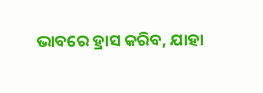ଭାବରେ ହ୍ରାସ କରିବ, ଯାହା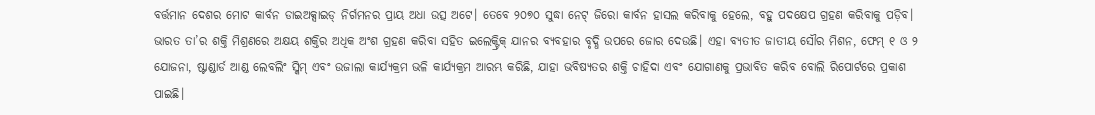ବର୍ତ୍ତମାନ ଦେଶର ମୋଟ କାର୍ବନ ଡାଇଅକ୍ସାଇଡ୍ ନିର୍ଗମନର ପ୍ରାୟ ଅଧା ଉତ୍ସ ଅଟେ। ତେବେ ୨୦୭୦ ସୁଦ୍ଧା ନେଟ୍ ଜିରୋ କାର୍ବନ ହାସଲ କରିବାକୁ ହେଲେ, ବହୁ ପଦକ୍ଷେପ ଗ୍ରହଣ କରିବାକୁ ପଡ଼ିବ।
ଭାରତ ତା’ର ଶକ୍ତି ମିଶ୍ରଣରେ ଅକ୍ଷୟ ଶକ୍ତିର ଅଧିକ ଅଂଶ ଗ୍ରହଣ କରିବା ସହିତ ଇଲେକ୍ଟ୍ରିକ୍ ଯାନର ବ୍ୟବହାର ବୃଦ୍ଧି ଉପରେ ଜୋର ଦେଉଛି। ଏହା ବ୍ୟତୀତ ଜାତୀୟ ସୌର ମିଶନ, ଫେମ୍ ୧ ଓ ୨ ଯୋଜନା, ଷ୍ଟାଣ୍ଡାର୍ଡ ଆଣ୍ଡ ଲେବଲିଂ ସ୍କିମ୍ ଏବଂ ଉଜାଲା କାର୍ଯ୍ୟକ୍ରମ ଭଳି କାର୍ଯ୍ୟକ୍ରମ ଆରମ୍ଭ କରିଛି, ଯାହା ଭବିଷ୍ୟତର ଶକ୍ତି ଚାହିଦା ଏବଂ ଯୋଗାଣକୁ ପ୍ରଭାବିତ କରିବ ବୋଲି ରିପୋର୍ଟରେ ପ୍ରକାଶ ପାଇଛି।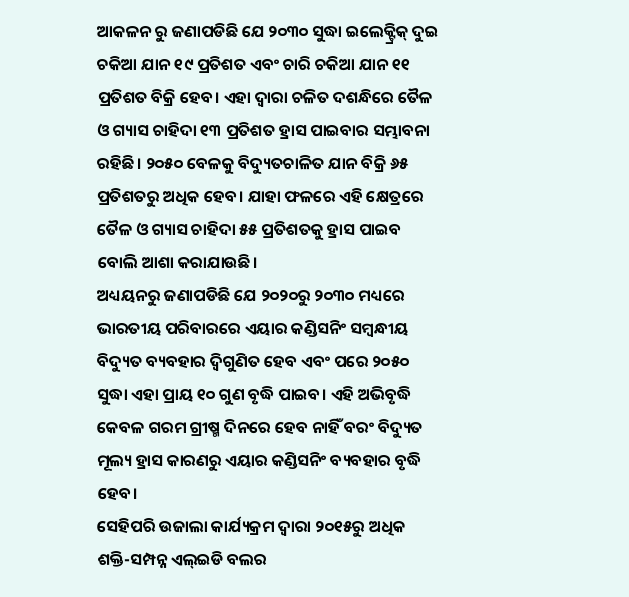ଆକଳନ ରୁ ଜଣାପଡିଛି ଯେ ୨୦୩୦ ସୁଦ୍ଧା ଇଲେକ୍ଟ୍ରିକ୍ ଦୁଇ ଚକିଆ ଯାନ ୧୯ ପ୍ରତିଶତ ଏବଂ ଚାରି ଚକିଆ ଯାନ ୧୧ ପ୍ରତିଶତ ବିକ୍ରି ହେବ। ଏହା ଦ୍ୱାରା ଚଳିତ ଦଶନ୍ଧିରେ ତୈଳ ଓ ଗ୍ୟାସ ଚାହିଦା ୧୩ ପ୍ରତିଶତ ହ୍ରାସ ପାଇବାର ସମ୍ଭାବନା ରହିଛି। ୨୦୫୦ ବେଳକୁ ବିଦ୍ୟୁତଚାଳିତ ଯାନ ବିକ୍ରି ୬୫ ପ୍ରତିଶତରୁ ଅଧିକ ହେବ। ଯାହା ଫଳରେ ଏହି କ୍ଷେତ୍ରରେ ତୈଳ ଓ ଗ୍ୟାସ ଚାହିଦା ୫୫ ପ୍ରତିଶତକୁ ହ୍ରାସ ପାଇବ ବୋଲି ଆଶା କରାଯାଉଛି।
ଅଧ୍ୟୟନରୁ ଜଣାପଡିଛି ଯେ ୨୦୨୦ରୁ ୨୦୩୦ ମଧ୍ୟରେ ଭାରତୀୟ ପରିବାରରେ ଏୟାର କଣ୍ଡିସନିଂ ସମ୍ବନ୍ଧୀୟ ବିଦ୍ୟୁତ ବ୍ୟବହାର ଦ୍ୱିଗୁଣିତ ହେବ ଏବଂ ପରେ ୨୦୫୦ ସୁଦ୍ଧା ଏହା ପ୍ରାୟ ୧୦ ଗୁଣ ବୃଦ୍ଧି ପାଇବ। ଏହି ଅଭିବୃଦ୍ଧି କେବଳ ଗରମ ଗ୍ରୀଷ୍ମ ଦିନରେ ହେବ ନାହିଁ ବରଂ ବିଦ୍ୟୁତ ମୂଲ୍ୟ ହ୍ରାସ କାରଣରୁ ଏୟାର କଣ୍ଡିସନିଂ ବ୍ୟବହାର ବୃଦ୍ଧି ହେବ।
ସେହିପରି ଉଜାଲା କାର୍ଯ୍ୟକ୍ରମ ଦ୍ୱାରା ୨୦୧୫ରୁ ଅଧିକ ଶକ୍ତି-ସମ୍ପନ୍ନ ଏଲ୍ଇଡି ବଲର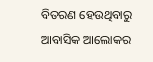ବିତରଣ ହେଉଥିବାରୁ ଆବାସିକ ଆଲୋକର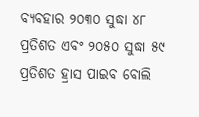ବ୍ୟବହାର ୨୦୩୦ ସୁଦ୍ଧା ୪୮ ପ୍ରତିଶତ ଏବଂ ୨୦୫୦ ସୁଦ୍ଧା ୫୯ ପ୍ରତିଶତ ହ୍ରାସ ପାଇବ ବୋଲି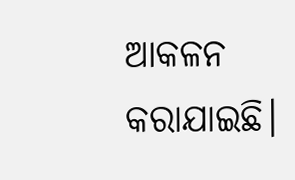ଆକଳନ କରାଯାଇଛି।